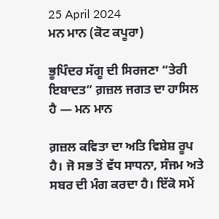25 April 2024
ਮਨ ਮਾਨ (ਕੋਟ ਕਪੂਰਾ)

ਭੂਪਿੰਦਰ ਸੱਗੂ ਦੀ ਸਿਰਜਣਾ “ਤੇਰੀ ਇਬਾਦਤ” ਗ਼ਜ਼ਲ ਜਗਤ ਦਾ ਹਾਸਿਲ ਹੈ — ਮਨ ਮਾਨ

ਗ਼ਜ਼ਲ ਕਵਿਤਾ ਦਾ ਅਤਿ ਵਿਸ਼ੇਸ਼ ਰੂਪ ਹੈ। ਜੋ ਸਭ ਤੋਂ ਵੱਧ ਸਾਧਨਾ, ਸੰਜਮ ਅਤੇ ਸਬਰ ਦੀ ਮੰਗ ਕਰਦਾ ਹੈ। ਇੱਕੋ ਸਮੇਂ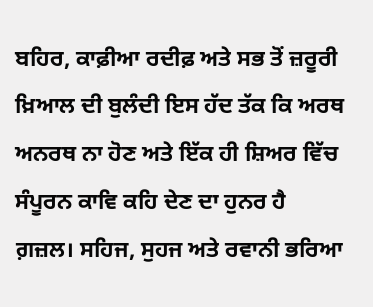ਬਹਿਰ, ਕਾਫ਼ੀਆ ਰਦੀਫ਼ ਅਤੇ ਸਭ ਤੋਂ ਜ਼ਰੂਰੀ ਖ਼ਿਆਲ ਦੀ ਬੁਲੰਦੀ ਇਸ ਹੱਦ ਤੱਕ ਕਿ ਅਰਥ ਅਨਰਥ ਨਾ ਹੋਣ ਅਤੇ ਇੱਕ ਹੀ ਸ਼ਿਅਰ ਵਿੱਚ ਸੰਪੂਰਨ ਕਾਵਿ ਕਹਿ ਦੇਣ ਦਾ ਹੁਨਰ ਹੈ ਗ਼ਜ਼ਲ। ਸਹਿਜ, ਸੁਹਜ ਅਤੇ ਰਵਾਨੀ ਭਰਿਆ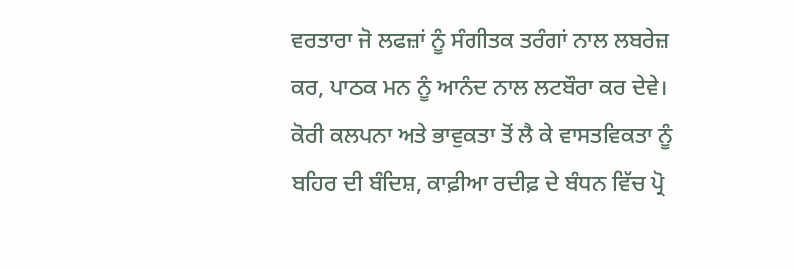ਵਰਤਾਰਾ ਜੋ ਲਫਜ਼ਾਂ ਨੂੰ ਸੰਗੀਤਕ ਤਰੰਗਾਂ ਨਾਲ ਲਬਰੇਜ਼ ਕਰ, ਪਾਠਕ ਮਨ ਨੂੰ ਆਨੰਦ ਨਾਲ ਲਟਬੌਰਾ ਕਰ ਦੇਵੇ। ਕੋਰੀ ਕਲਪਨਾ ਅਤੇ ਭਾਵੁਕਤਾ ਤੋਂ ਲੈ ਕੇ ਵਾਸਤਵਿਕਤਾ ਨੂੰ ਬਹਿਰ ਦੀ ਬੰਦਿਸ਼, ਕਾਫ਼ੀਆ ਰਦੀਫ਼ ਦੇ ਬੰਧਨ ਵਿੱਚ ਪ੍ਰੋ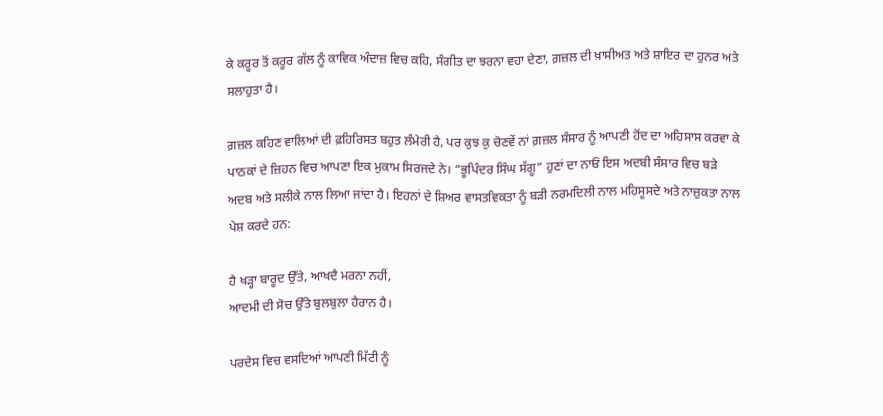ਕੇ ਕਰੂਰ ਤੋਂ ਕਰੂਰ ਗੱਲ ਨੂੰ ਕਾਵਿਕ ਅੰਦਾਜ਼ ਵਿਚ ਕਹਿ, ਸੰਗੀਤ ਦਾ ਝਰਨਾ ਵਹਾ ਦੇਣਾ, ਗ਼ਜ਼ਲ ਦੀ ਖ਼ਾਸੀਅਤ ਅਤੇ ਸ਼ਾਇਰ ਦਾ ਹੁਨਰ ਅਤੇ ਸਲਾਹੁਤਾ ਹੈ।

ਗ਼ਜ਼ਲ ਕਹਿਣ ਵਾਲਿਆਂ ਦੀ ਫ਼ਹਿਰਿਸਤ ਬਹੁਤ ਲੰਮੇਰੀ ਹੈ, ਪਰ ਕੁਝ ਕੁ ਚੋਣਵੇਂ ਨਾਂ ਗ਼ਜ਼ਲ ਸੰਸਾਰ ਨੂੰ ਆਪਣੀ ਹੋਂਦ ਦਾ ਅਹਿਸਾਸ ਕਰਵਾ ਕੇ ਪਾਠਕਾਂ ਦੇ ਜ਼ਿਹਨ ਵਿਚ ਆਪਣਾ ਇਕ ਮੁਕਾਮ ਸਿਰਜਦੇ ਨੇ। “ਭੂਪਿੰਦਰ ਸਿੰਘ ਸੱਗੂ” ਹੁਣਾਂ ਦਾ ਨਾਓਂ ਇਸ ਅਦਬੀ ਸੰਸਾਰ ਵਿਚ ਬੜੇ ਅਦਬ ਅਤੇ ਸਲੀਕੇ ਨਾਲ ਲਿਆ ਜਾਂਦਾ ਹੈ। ਇਹਨਾਂ ਦੇ ਸ਼ਿਅਰ ਵਾਸਤਵਿਕਤਾ ਨੂੰ ਬੜੀ ਨਰਮਦਿਲੀ ਨਾਲ ਮਹਿਸੂਸਦੇ ਅਤੇ ਨਾਜ਼ੁਕਤਾ ਨਾਲ ਪੇਸ਼ ਕਰਦੇ ਹਨ:

ਹੈ ਖੜ੍ਹਾ ਬਾਰੂਦ ਉੱਤੇ, ਆਖਦੈ ਮਰਨਾ ਨਹੀਂ,
ਆਦਮੀ ਦੀ ਸੋਚ ਉੱਤੇ ਬੁਲਬੁਲਾ ਹੈਰਾਨ ਹੈ।

ਪਰਦੇਸ ਵਿਚ ਵਸਦਿਆਂ ਆਪਣੀ ਮਿੱਟੀ ਨੂੰ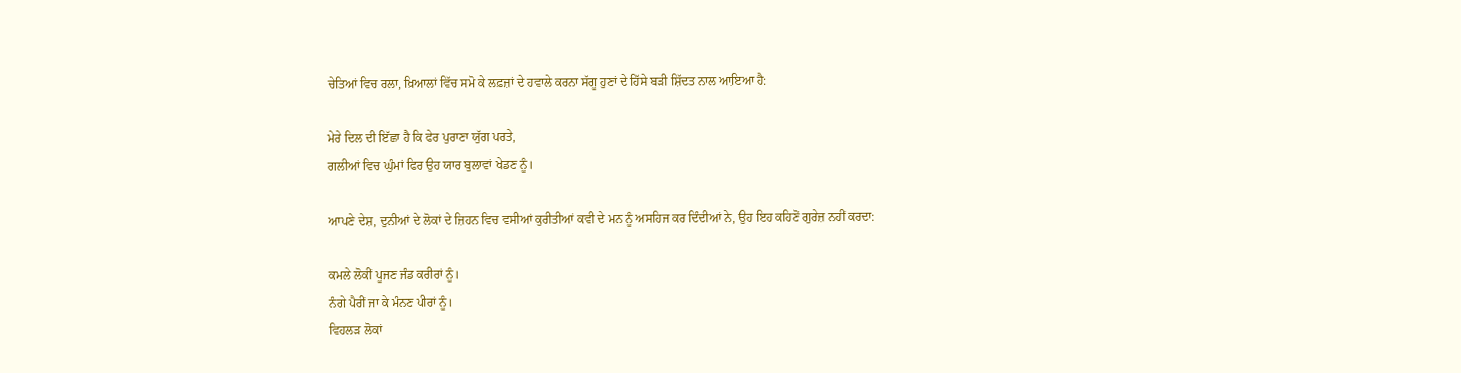ਚੇਤਿਆਂ ਵਿਚ ਰਲਾ, ਖ਼ਿਆਲਾਂ ਵਿੱਚ ਸਮੋ ਕੇ ਲਫ਼ਜ਼ਾਂ ਦੇ ਹਵਾਲੇ ਕਰਨਾ ਸੱਗੂ ਹੁਣਾਂ ਦੇ ਹਿੱਸੇ ਬੜੀ ਸ਼ਿੱਦਤ ਨਾਲ ਆ਼ਇਆ ਹੈ:

ਮੇਰੇ ਦਿਲ ਦੀ ਇੱਛਾ ਹੈ ਕਿ ਫੇਰ ਪੁਰਾਣਾ ਯੁੱਗ ਪਰਤੇ,
ਗਲੀਆਂ ਵਿਚ ਘੁੰਮਾਂ ਫਿਰ ਉਹ ਯਾਰ ਬੁਲਾਵਾਂ ਖੇਡਣ ਨੂੰ।

ਆਪਣੇ ਦੇਸ਼, ਦੁਨੀਆਂ ਦੇ ਲੋਕਾਂ ਦੇ ਜ਼ਿਹਨ ਵਿਚ ਵਸੀਆਂ ਕੁਰੀਤੀਆਂ ਕਵੀ ਦੇ ਮਨ ਨੂੰ ਅਸਹਿਜ ਕਰ ਦਿੰਦੀਆਂ ਨੇ, ਉਹ ਇਹ ਕਹਿਣੋਂ ਗੁਰੇਜ਼ ਨਹੀਂ ਕਰਦਾ:

ਕਮਲੇ ਲੋਕੀਂ ਪੂਜਣ ਜੰਡ ਕਰੀਰਾਂ ਨੂੰ।
ਨੰਗੇ ਪੈਰੀਂ ਜਾ ਕੇ ਮੰਨਣ ਪੀਰਾਂ ਨੂੰ।
ਵਿਹਲੜ ਲੋਕਾਂ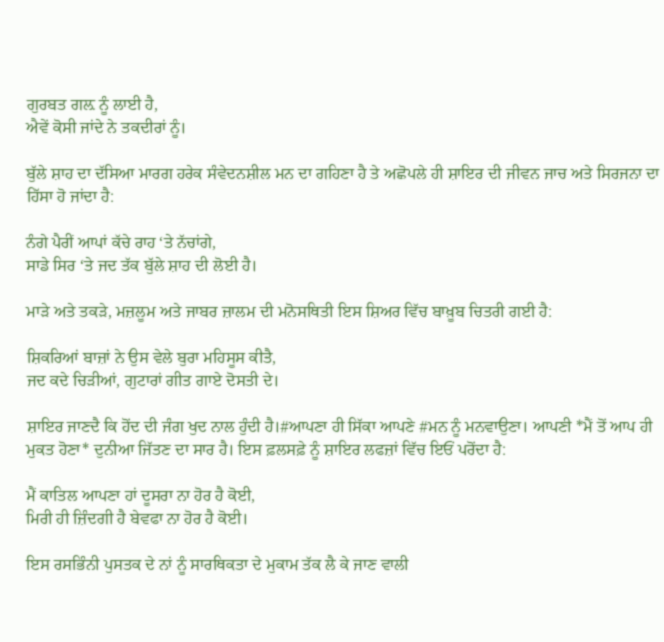ਗੁਰਬਤ ਗਲ਼ ਨੂੰ ਲਾਈ ਹੈ,
ਐਵੇਂ ਕੋਸੀ ਜਾਂਦੇ ਨੇ ਤਕਦੀਰਾਂ ਨੂੰ।

ਬੁੱਲੇ ਸ਼ਾਹ ਦਾ ਦੱਸਿਆ ਮਾਰਗ ਹਰੇਕ ਸੰਵੇਦਨਸ਼ੀਲ ਮਨ ਦਾ ਗਹਿਣਾ ਹੈ ਤੇ ਅਛੋਪਲੇ ਹੀ ਸ਼ਾਇਰ ਦੀ ਜੀਵਨ ਜਾਚ ਅਤੇ ਸਿਰਜਨਾ ਦਾ ਹਿੱਸਾ ਹੋ ਜਾਂਦਾ ਹੈ:

ਨੰਗੇ ਪੈਰੀਂ ਆਪਾਂ ਕੱਚੇ ਰਾਹ ‘ਤੇ ਨੱਚਾਂਗੇ,
ਸਾਡੇ ਸਿਰ ‘ਤੇ ਜਦ ਤੱਕ ਬੁੱਲੇ ਸ਼ਾਹ ਦੀ ਲੋਈ ਹੈ।

ਮਾੜੇ ਅਤੇ ਤਕੜੇ, ਮਜ਼ਲੂਮ ਅਤੇ ਜਾਬਰ ਜ਼ਾਲਮ ਦੀ ਮਨੋਸਥਿਤੀ ਇਸ ਸ਼ਿਅਰ ਵਿੱਚ ਬਾਖ਼ੂਬ ਚਿਤਰੀ ਗਈ ਹੈ:

ਸ਼ਿਕਰਿਆਂ ਬਾਜ਼ਾਂ ਨੇ ਉਸ ਵੇਲੇ ਬੁਰਾ ਮਹਿਸੂਸ ਕੀਤੈ,
ਜਦ ਕਦੇ ਚਿੜੀਆਂ, ਗੁਟਾਰਾਂ ਗੀਤ ਗਾਏ ਦੋਸਤੀ ਦੇ।

ਸ਼ਾਇਰ ਜਾਣਦੈ ਕਿ ਹੋਂਦ ਦੀ ਜੰਗ ਖੁਦ ਨਾਲ ਹੁੰਦੀ ਹੈ।#ਆਪਣਾ ਹੀ ਸਿੱਕਾ ਆਪਣੇ #ਮਨ ਨੂੰ ਮਨਵਾਉਣਾ। ਆਪਣੀ *ਮੈਂ ਤੋਂ ਆਪ ਹੀ ਮੁਕਤ ਹੋਣਾ* ਦੁਨੀਆ ਜਿੱਤਣ ਦਾ ਸਾਰ ਹੈ। ਇਸ ਫ਼ਲਸਫ਼ੇ ਨੂੰ ਸ਼ਾਇਰ ਲਫਜ਼ਾਂ ਵਿੱਚ ਇਓਂ ਪਰੋਂਦਾ ਹੈ:

ਮੈਂ ਕਾਤਿਲ ਆਪਣਾ ਹਾਂ ਦੂਸਰਾ ਨਾ ਹੋਰ ਹੈ ਕੋਈ,
ਮਿਰੀ ਹੀ ਜ਼ਿੰਦਗੀ ਹੈ ਬੇਵਫਾ ਨਾ ਹੋਰ ਹੈ ਕੋਈ।

ਇਸ ਰਸਭਿੰਨੀ ਪੁਸਤਕ ਦੇ ਨਾਂ ਨੂੰ ਸਾਰਥਿਕਤਾ ਦੇ ਮੁਕਾਮ ਤੱਕ ਲੈ ਕੇ ਜਾਣ ਵਾਲੀ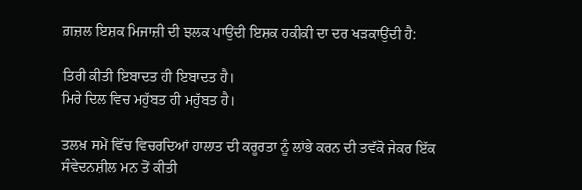ਗ਼ਜ਼ਲ ਇਸ਼ਕ ਮਿਜਾਜ਼ੀ ਦੀ ਝਲਕ ਪਾਉਂਦੀ ਇਸ਼ਕ ਹਕੀਕੀ ਦਾ ਦਰ ਖੜਕਾਉਂਦੀ ਹੈ:

ਤਿਰੀ ਕੀਤੀ ਇਬਾਦਤ ਹੀ ਇਬਾਦਤ ਹੈ।
ਮਿਰੇ ਦਿਲ ਵਿਚ ਮਹੁੱਬਤ ਹੀ ਮਹੁੱਬਤ ਹੈ।

ਤਲਖ਼ ਸਮੇਂ ਵਿੱਚ ਵਿਚਰਦਿਆਂ ਹਾਲਾਤ ਦੀ ਕਰੂਰਤਾ ਨੂੰ ਲਾਂਭੇ ਕਰਨ ਦੀ ਤਵੱਕੋ ਜੇਕਰ ਇੱਕ ਸੰਵੇਦਨਸ਼ੀਲ ਮਨ ਤੋਂ ਕੀਤੀ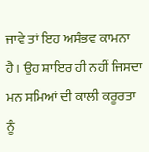ਜਾਵੇ ਤਾਂ ਇਹ ਅਸੰਭਵ ਕਾਮਨਾ ਹੈ। ਉਹ ਸ਼ਾਇਰ ਹੀ ਨਹੀਂ ਜਿਸਦਾ ਮਨ ਸਮਿਆਂ ਦੀ ਕਾਲੀ ਕਰੂਰਤਾ ਨੂੰ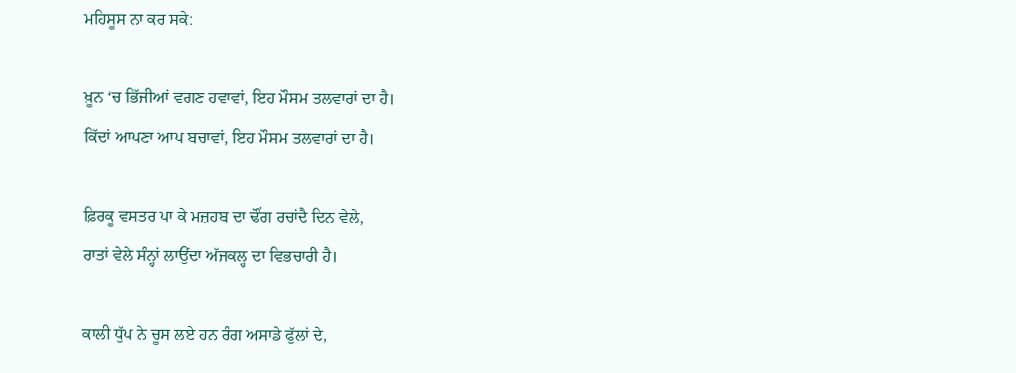ਮਹਿਸੂਸ ਨਾ ਕਰ ਸਕੇ:

ਖ਼ੂਨ ‘ਚ ਭਿੱਜੀਆਂ ਵਗਣ ਹਵਾਵਾਂ, ਇਹ ਮੌਸਮ ਤਲਵਾਰਾਂ ਦਾ ਹੈ।
ਕਿੱਦਾਂ ਆਪਣਾ ਆਪ ਬਚਾਵਾਂ, ਇਹ ਮੌਸਮ ਤਲਵਾਰਾਂ ਦਾ ਹੈ।

ਫ਼ਿਰਕੂ ਵਸਤਰ ਪਾ ਕੇ ਮਜ਼ਹਬ ਦਾ ਢੌਂਗ ਰਚਾਂਦੈ ਦਿਨ ਵੇਲੇ,
ਰਾਤਾਂ ਵੇਲੇ ਸੰਨ੍ਹਾਂ ਲਾਉਂਦਾ ਅੱਜਕਲ੍ਹ ਦਾ ਵਿਭਚਾਰੀ ਹੈ।

ਕਾਲੀ ਧੁੱਪ ਨੇ ਚੂਸ ਲਏ ਹਨ ਰੰਗ ਅਸਾਡੇ ਫੁੱਲਾਂ ਦੇ,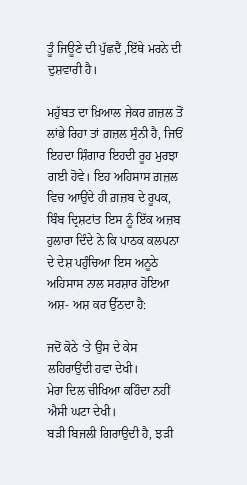ਤੂੰ ਜਿਊਣੇ ਦੀ ਪੁੱਛਦੈਂ ,ਇੱਥੇ ਮਰਨੇ ਦੀ ਦੁਸ਼ਵਾਰੀ ਹੈ।

ਮਹੁੱਬਤ ਦਾ ਖ਼ਿਆਲ ਜੇਕਰ ਗ਼ਜ਼ਲ ਤੋਂ ਲਾਂਭੇ ਰਿਹਾ ਤਾਂ ਗ਼ਜ਼ਲ ਸੁੰਨੀ ਹੈ, ਜਿਓਂ ਇਹਦਾ ਸ਼ਿੰਗਾਰ ਇਹਦੀ ਰੂਹ ਮੁਰਝਾ ਗਈ ਹੋਵੇ। ਇਹ ਅਹਿਸਾਸ ਗ਼ਜ਼ਲ ਵਿਚ ਆਉਂਦੇ ਹੀ ਗ਼ਜ਼ਬ ਦੇ ਰੂਪਕ, ਬਿੰਬ ਦ੍ਰਿਸ਼ਟਾਂਤ‌ ਇਸ ਨੂੰ ਇੱਕ ਅਜ਼ਬ ਹੁਲਾਰਾ ਦਿੰਦੇ ਨੇ ਕਿ ਪਾਠਕ ਕਲਪਨਾ ਦੇ ਦੇਸ਼ ਪਹੁੰਚਿਆ ਇਸ ਅਨੂਠੇ ਅਹਿਸਾਸ ਨਾਲ ਸਰਸ਼ਾਰ ਹੋਇਆ ਅਸ਼- ਅਸ਼ ਕਰ ਉੱਠਦਾ ਹੈ:

ਜਦੋਂ ਕੋਠੇ ‘ਤੇ ਉਸ ਦੇ ਕੇਸ ਲਹਿਰਾਉਂਦੀ ਹਵਾ ਦੇਖੀ।
ਮੇਰਾ ਦਿਲ ਚੀਖਿਆ ਕਹਿੰਦਾ ਨਹੀਂ ਐਸੀ ਘਟਾ ਦੇਖੀ।
ਬੜੀ ਬਿਜਲੀ ਗਿਰਾਉਦੀ ਹੈ, ਝੜੀ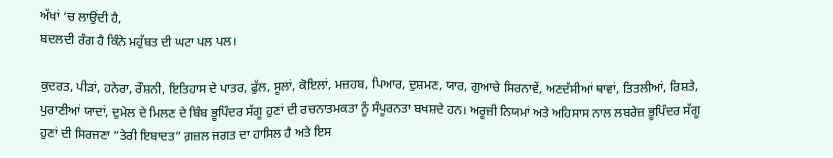ਅੱਖਾਂ ‘ਚ ਲਾਉਂਦੀ ਹੈ,
ਬਦਲਦੀ ਰੰਗ ਹੈ ਕਿੰਨੇ ਮਹੁੱਬਤ ਦੀ ਘਟਾ ਪਲ ਪਲ।

ਕੁਦਰਤ, ਪੀੜਾਂ, ਹਨੇਰਾ, ਰੌਸ਼ਨੀ, ਇਤਿਹਾਸ ਦੇ ਪਾਤਰ, ਫੁੱਲ, ਸੂਲਾਂ, ਕੋਇਲਾਂ, ਮਜ਼ਹਬ, ਪਿਆਰ, ਦੁਸ਼ਮਣ, ਯਾਰ, ਗੁਆਚੇ ਸਿਰਨਾਵੇਂ, ਅਣਦੱਸੀਆਂ ਥਾਵਾਂ, ਤਿਤਲੀਆਂ, ਰਿਸ਼ਤੇ, ਪੁਰਾਣੀਆਂ ਯਾਦਾਂ, ਦੁਮੇਲ ਦੇ ਮਿਲਣ ਦੇ ਬਿੰਬ ਭੂਪਿੰਦਰ ਸੱਗੂ ਹੁਣਾਂ ਦੀ ਰਚਨਾਤਮਕਤਾ ਨੂੰ ਸੰਪੂਰਨਤਾ ਬਖਸ਼ਦੇ ਹਨ। ਅਰੂਜ਼ੀ ਨਿਯਮਾਂ ਅਤੇ ਅਹਿਸਾਸ ਨਾਲ ਲਬਰੇਜ਼ ਭੂਪਿੰਦਰ ਸੱਗੂ ਹੁਣਾਂ ਦੀ ਸਿਰਜਣਾ “ਤੇਰੀ ਇਬਾਦਤ” ਗ਼ਜ਼ਲ ਜਗਤ ਦਾ ਹਾਸਿਲ ਹੈ ਅਤੇ ਇਸ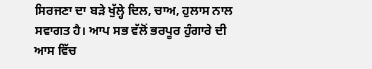ਸਿਰਜਣਾ ਦਾ ਬੜੇ ਖੁੱਲ੍ਹੇ ਦਿਲ, ਚਾਅ, ਹੁਲਾਸ ਨਾਲ ਸਵਾਗਤ ਹੈ। ਆਪ ਸਭ ਵੱਲੋਂ ਭਰਪੂਰ ਹੁੰਗਾਰੇ ਦੀ ਆਸ ਵਿੱਚ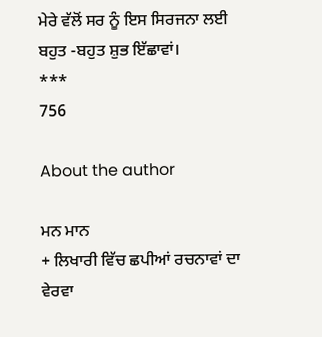ਮੇਰੇ ਵੱਲੋਂ ਸਰ ਨੂੰ ਇਸ ਸਿਰਜਨਾ ਲਈ ਬਹੁਤ -ਬਹੁਤ ਸ਼ੁਭ ਇੱਛਾਵਾਂ।
***
756

About the author

ਮਨ ਮਾਨ
+ ਲਿਖਾਰੀ ਵਿੱਚ ਛਪੀਆਂ ਰਚਨਾਵਾਂ ਦਾ ਵੇਰਵਾ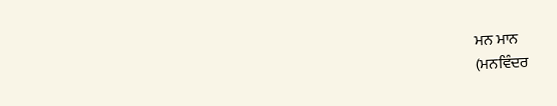ਮਨ ਮਾਨ
(ਮਨਵਿੰਦਰ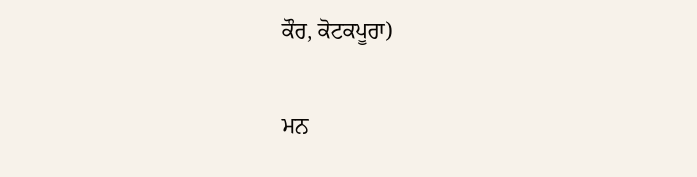ਕੌਰ, ਕੋਟਕਪੂਰਾ)

ਮਨ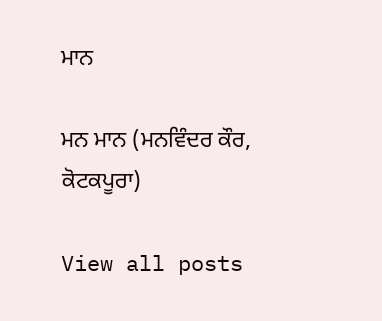ਮਾਨ

ਮਨ ਮਾਨ (ਮਨਵਿੰਦਰ ਕੌਰ, ਕੋਟਕਪੂਰਾ)

View all posts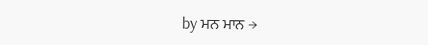by ਮਨ ਮਾਨ →